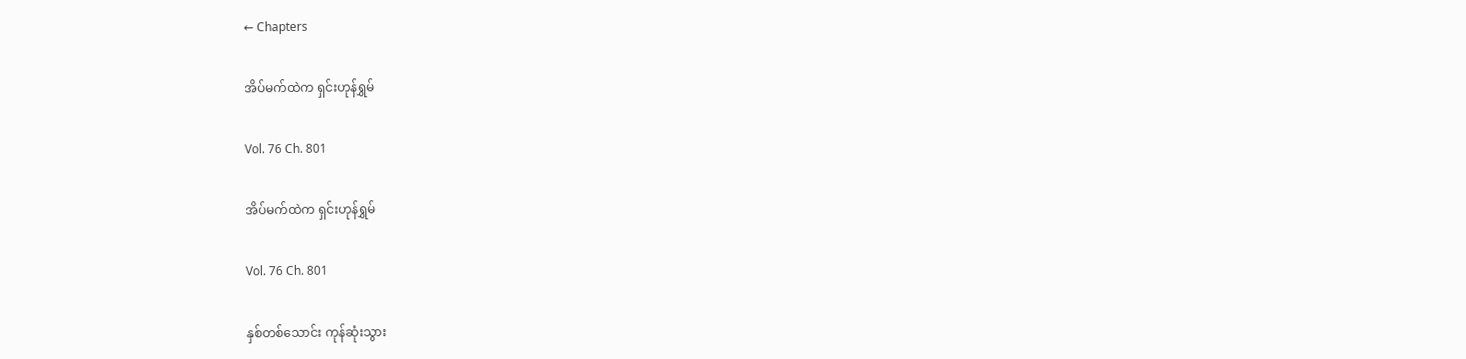← Chapters

အိပ်မက်ထဲက ရှင်းဟုန်ရွှမ်

Vol. 76 Ch. 801

အိပ်မက်ထဲက ရှင်းဟုန်ရွှမ်

Vol. 76 Ch. 801

နှစ်တစ်သောင်း ကုန်ဆုံးသွား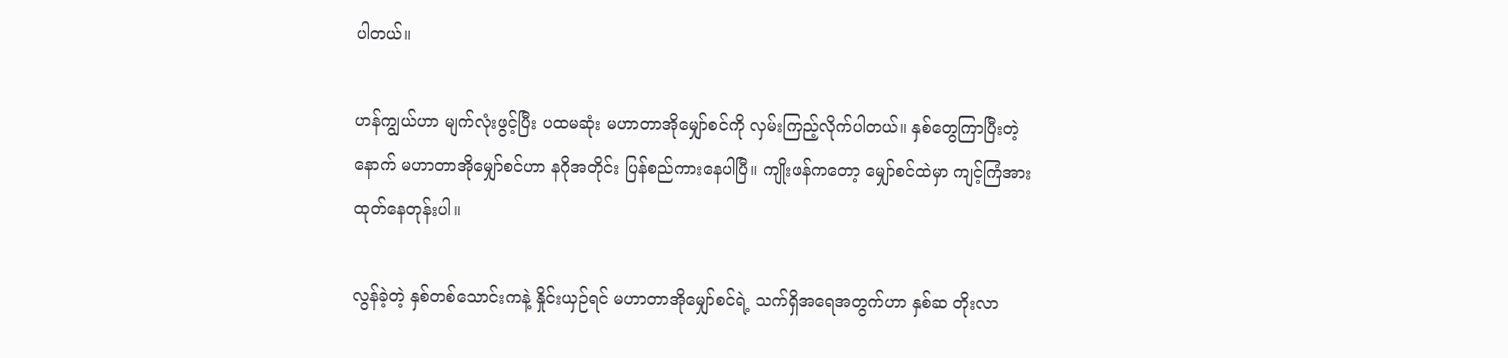ပါတယ်။

ဟန်ကျွယ်ဟာ မျက်လုံးဖွင့်ပြီး ပထမဆုံး မဟာတာအိုမျှော်စင်ကို လှမ်းကြည့်လိုက်ပါတယ်။ နှစ်တွေကြာပြီးတဲ့နောက် မဟာတာအိုမျှော်စင်ဟာ နဂိုအတိုင်း ပြန်စည်ကားနေပါပြီ။ ကျိုးဖန်ကတော့ မျှော်စင်ထဲမှာ ကျင့်ကြံအားထုတ်နေတုန်းပါ။

လွန်ခဲ့တဲ့ နှစ်တစ်သောင်းကနဲ့ နှိုင်းယှဉ်ရင် မဟာတာအိုမျှော်စင်ရဲ့ သက်ရှိအရေအတွက်ဟာ နှစ်ဆ တိုးလာ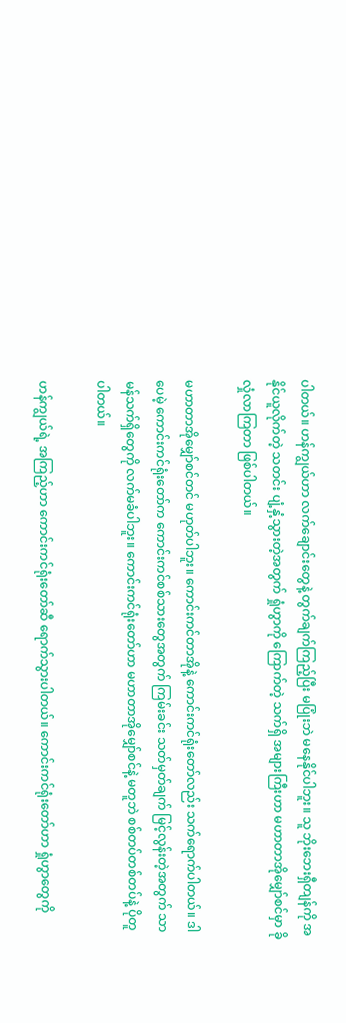ပါတယ်။ ဟန်ကျွယ်ဟာ လက်ချောင်းတွေနဲ့ တွက်ချက်ကြည့်ပြီး မပြုံးဘဲ မနေနိုင်ပါဘူး။ သူ ဘိုးဘေးရှီတျန်ကို အနိုင်ယူလိုက်တဲ့ သတင်း ပျံ့နှံ့သွားတဲ့အတွက် ရှုံဟွာကို ကြောက်တဲ့ သက်ရှိ အများကြီးဟာ မဟာတာအိုမျှော်စင်မှာ ခိုလှုံလာကြတာ ဖြစ်ပါတယ်။

မဟာတာအိုမျှော်စင်တင် မဟုတ်ပါဘူး။ ကောင်းကင်တာအိုနဲ့ ကောင်းကင်ရုံးတော်လည်း သက်ရောက်ပါတယ်။ ဒါပေမဲ့ ကောင်းကင်ရုံးတော်က ကောင်းကင်စစ်သားတွေအတွက် ကြမ်းခင်း သတ်မှတ်ချက် မြင့်လွန်းတဲ့အတွက် သာမန်သက်ရှိတွေကို လက်မခံပါဘူး။ ကောင်းကင်ရုံးတော်ဟာ မဟာတာအိုမျှော်စင်နဲ့ မတူဘဲ စစ်တပ်တစ်တပ်နဲ့ ပိုတူပါတယ်။

ဟန်ကျွယ်ရဲ့ အကြည့်ဟာ ကောင်းကင်ရုံးတော်ဆီ ရောက်သွားပါတယ်။ ကောင်းကင်ရုံးတော်ဟာ ရှုံဟွာတွေကို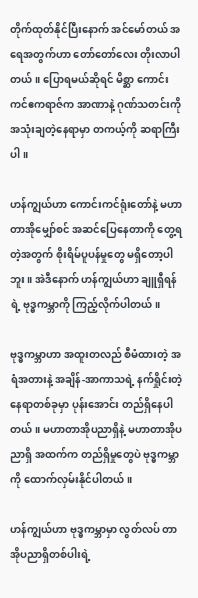တိုက်ထုတ်နိုင်ပြီးနောက် အင်မော်တယ် အရေအတွက်ဟာ တော်တော်လေး တိုးလာပါတယ်။ ပြောရမယ်ဆိုရင် မိစ္ဆာ ကောင်းကင်ဧကရာဇ်က အာဏာနဲ့ ဂုဏ်သတင်းကို အသုံးချတဲ့နေရာမှာ တကယ့်ကို ဆရာကြီးပါ။

ဟန်ကျွယ်ဟာ ကောင်းကင်ရုံးတော်နဲ့ မဟာတာအိုမျှော်စင် အဆင်ပြေနေတာကို တွေ့ရတဲ့အတွက် စိုးရိမ်ပူပန်မှုတွေ မရှိတော့ပါဘူး။ အဲဒီနောက် ဟန်ကျွယ်ဟာ ချူရှီရန်ရဲ့ ဗုဒ္ဓကမ္ဘာကို ကြည့်လိုက်ပါတယ်။

ဗုဒ္ဓကမ္ဘာဟာ အထူးတလည် စီမံထားတဲ့ အရံအတားနဲ့ အချိန်-အာကာသရဲ့ နက်ရှိုင်းတဲ့ နေရာတစ်ခုမှာ ပုန်းအောင်း တည်ရှိနေပါတယ်။ မဟာတာအိုပညာရှိနဲ့ မဟာတာအိုပညာရှိ အထက်က တည်ရှိမှုတွေပဲ ဗုဒ္ဓကမ္ဘာကို ထောက်လှမ်းနိုင်ပါတယ်။

ဟန်ကျွယ်ဟာ ဗုဒ္ဓကမ္ဘာမှာ လွတ်လပ် တာအိုပညာရှိတစ်ပါးရဲ့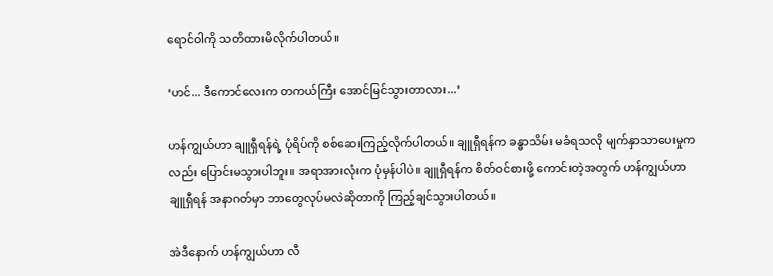ရောင်ဝါကို သတိထားမိလိုက်ပါတယ်။

‘ဟင်... ဒီကောင်လေးက တကယ်ကြီး အောင်မြင်သွားတာလား...’

ဟန်ကျွယ်ဟာ ချူရှီရန်ရဲ့ ပုံရိပ်ကို စစ်ဆေးကြည့်လိုက်ပါတယ်။ ချူရှီရန်က ခန္ဓာသိမ်း မခံရသလို မျက်နှာသာပေးမှုကလည်း ပြောင်းမသွားပါဘူး။ အရာအားလုံးက ပုံမှန်ပါပဲ။ ချူရှီရန်က စိတ်ဝင်စားဖို့ ကောင်းတဲ့အတွက် ဟန်ကျွယ်ဟာ ချူရှီရန် အနာဂတ်မှာ ဘာတွေလုပ်မလဲဆိုတာကို ကြည့်ချင်သွားပါတယ်။

အဲဒီနောက် ဟန်ကျွယ်ဟာ လီ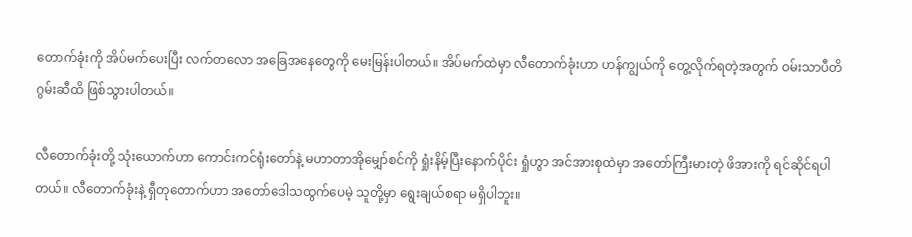တောက်ခုံးကို အိပ်မက်ပေးပြီး လက်တလော အခြေအနေတွေကို မေးမြန်းပါတယ်။ အိပ်မက်ထဲမှာ လီတောက်ခုံးဟာ ဟန်ကျွယ်ကို တွေ့လိုက်ရတဲ့အတွက် ဝမ်းသာပီတိ ဂွမ်းဆီထိ ဖြစ်သွားပါတယ်။

လီတောက်ခုံးတို့ သုံးယောက်ဟာ ကောင်းကင်ရုံးတော်နဲ့ မဟာတာအိုမျှော်စင်ကို ရှုံးနိမ့်ပြီးနောက်ပိုင်း ရှုံဟွာ အင်အားစုထဲမှာ အတော်ကြီးမားတဲ့ ဖိအားကို ရင်ဆိုင်ရပါတယ်။ လီတောက်ခုံးနဲ့ ရှီတုတောက်ဟာ အတော်ဒေါသထွက်ပေမဲ့ သူတို့မှာ ရွေးချယ်စရာ မရှိပါဘူး။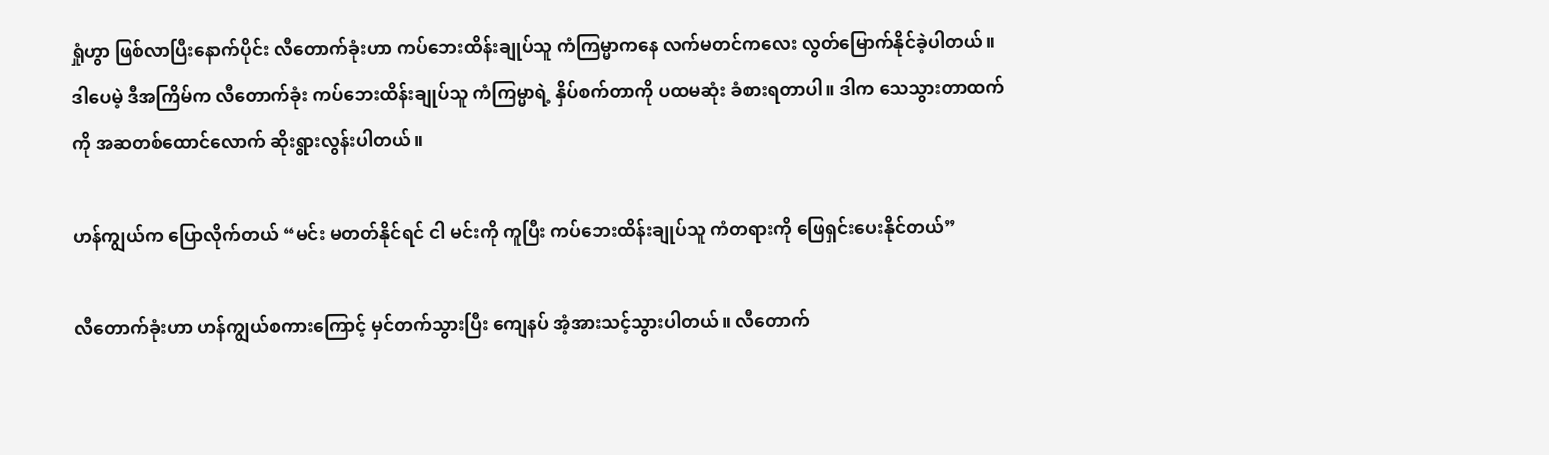ရှုံဟွာ ဖြစ်လာပြီးနောက်ပိုင်း လီတောက်ခုံးဟာ ကပ်ဘေးထိန်းချုပ်သူ ကံကြမ္မာကနေ လက်မတင်ကလေး လွတ်မြောက်နိုင်ခဲ့ပါတယ်။ ဒါပေမဲ့ ဒီအကြိမ်က လီတောက်ခုံး ကပ်ဘေးထိန်းချုပ်သူ ကံကြမ္မာရဲ့ နှိပ်စက်တာကို ပထမဆုံး ခံစားရတာပါ။ ဒါက သေသွားတာထက်ကို အဆတစ်ထောင်လောက် ဆိုးရွားလွန်းပါတယ်။

ဟန်ကျွယ်က ပြောလိုက်တယ် “မင်း မတတ်နိုင်ရင် ငါ မင်းကို ကူပြီး ကပ်ဘေးထိန်းချုပ်သူ ကံတရားကို ဖြေရှင်းပေးနိုင်တယ်”

လီတောက်ခုံးဟာ ဟန်ကျွယ်စကားကြောင့် မှင်တက်သွားပြီး ကျေနပ် အံ့အားသင့်သွားပါတယ်။ လီ‌တောက်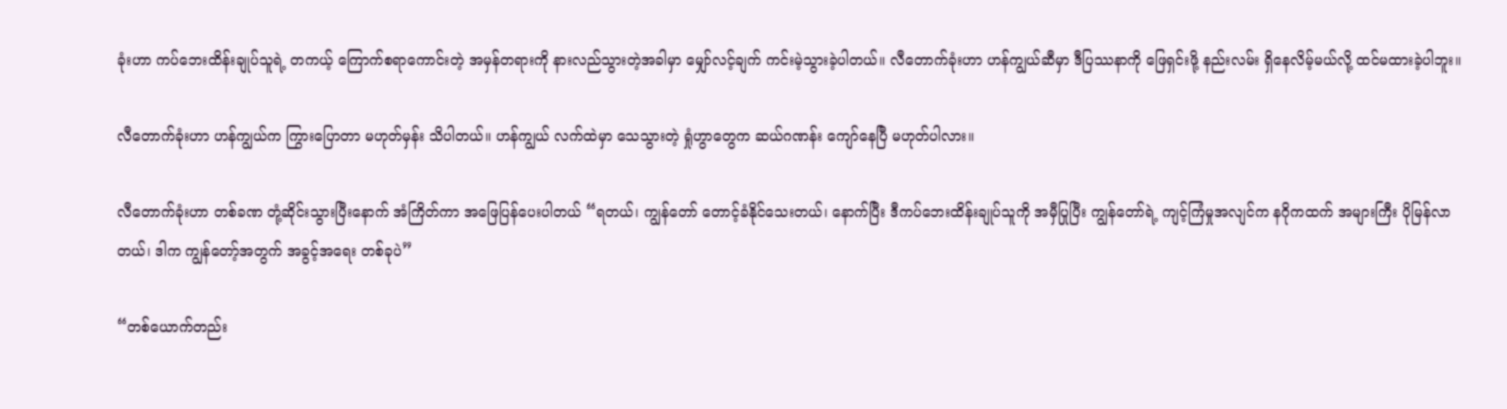ခုံးဟာ ကပ်ဘေးထိန်းချုပ်သူရဲ့ တကယ့် ကြောက်စရာကောင်းတဲ့ အမှန်တရားကို နားလည်သွားတဲ့အခါမှာ မျှော်လင့်ချက် ကင်းမဲ့သွားခဲ့ပါတယ်။ လီတောက်ခုံးဟာ ဟန်ကျွယ်ဆီမှာ ဒီပြဿနာကို ဖြေရှင်းဖို့ နည်းလမ်း ရှိနေလိမ့်မယ်လို့ ထင်မထားခဲ့ပါဘူး။

လီတောက်ခုံးဟာ ဟန်ကျွယ်က ကြွားပြောတာ မဟုတ်မှန်း သိပါတယ်။ ဟန်ကျွယ် လက်ထဲမှာ သေသွားတဲ့ ရှုံဟွာတွေက ဆယ်ဂဏန်း ကျော်နေပြီ မဟုတ်ပါလား။

လီတောက်ခုံးဟာ တစ်ခဏ တုံ့ဆိုင်းသွားပြီးနောက် အံကြိတ်ကာ အဖြေပြန်ပေးပါတယ် “ရတယ်၊ ကျွန်တော် တောင့်ခံနိုင်သေးတယ်၊ နောက်ပြီး ဒီကပ်ဘေးထိန်းချုပ်သူကို အမှီပြုပြီး ကျွန်တော်ရဲ့ ကျင့်ကြံမှုအလျင်က နဂိုကထက် အများကြီး ပိုမြန်လာတယ်၊ ဒါက ကျွန်တော့်အတွက် အခွင့်အရေး တစ်ခုပဲ”

“တစ်ယောက်တည်း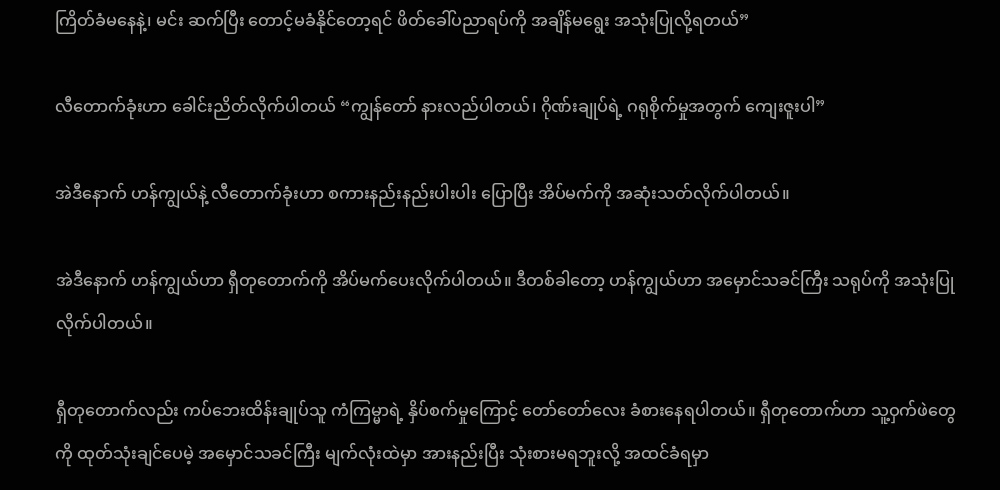ကြိတ်ခံမနေနဲ့၊ မင်း ဆက်ပြီး တောင့်မခံနိုင်တော့ရင် ဖိတ်ခေါ်ပညာရပ်ကို အချိန်မရွေး အသုံးပြုလို့ရတယ်”

လီတောက်ခုံးဟာ ခေါင်းညိတ်လိုက်ပါတယ် “ကျွန်တော် နားလည်ပါတယ်၊ ဂိုဏ်းချုပ်ရဲ့ ဂရုစိုက်မှုအတွက် ကျေးဇူးပါ”

အဲဒီနောက် ဟန်ကျွယ်နဲ့ လီတောက်ခုံးဟာ စကားနည်းနည်းပါးပါး ပြောပြီး အိပ်မက်ကို အဆုံးသတ်လိုက်ပါတယ်။

အဲဒီနောက် ဟန်ကျွယ်ဟာ ရှီတုတောက်ကို အိပ်မက်ပေးလိုက်ပါတယ်။ ဒီတစ်ခါတော့ ဟန်ကျွယ်ဟာ အမှောင်သခင်ကြီး သရုပ်ကို အသုံးပြုလိုက်ပါတယ်။

ရှီတုတောက်လည်း ကပ်ဘေးထိန်းချုပ်သူ ကံကြမ္မာရဲ့ နှိပ်စက်မှုကြောင့် တော်တော်လေး ခံစားနေရပါတယ်။ ရှီတုတောက်ဟာ သူ့ဝှက်ဖဲတွေကို ထုတ်သုံးချင်ပေမဲ့ အမှောင်သခင်ကြီး မျက်လုံးထဲမှာ အားနည်းပြီး သုံးစားမရဘူးလို့ အထင်ခံရမှာ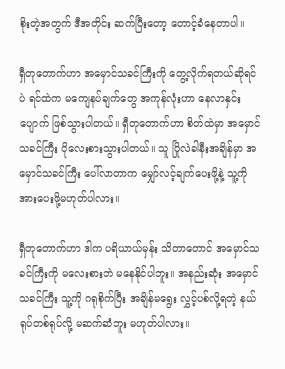စိုးတဲ့အတွက် ဒီအတိုင်း ဆက်ပြီးတော့ တောင့်ခံနေတာပါ။

ရှီတုတောက်ဟာ အမှောင်သခင်ကြီးကို တွေ့လိုက်ရတယ်ဆိုရင်ပဲ ရင်ထဲက မကျေနပ်ချက်တွေ အကုန်လုံးဟာ နေလာနှင်းပျောက် ဖြစ်သွားပါတယ်။ ရှီတုတောက်ဟာ စိတ်ထဲမှာ အမှောင်သခင်ကြီး ပိုလေးစားသွားပါတယ်။ သူ ပြိုလဲခါနီးအချိန်မှာ အမှောင်သခင်ကြီး ပေါ်လာတာက မျှော်လင့်ချက်ပေးဖို့နဲ့ သူ့ကို အားပေးဖို့မဟုတ်ပါလား။

ရှီတုတောက်ဟာ ဒါက ပရိယာယ်မှန်း သိတာတောင် အမှောင်သခင်ကြီးကို မလေးစားဘဲ မနေနိုင်ပါဘူး။ အနည်းဆုံး အမှောင်သခင်ကြီး သူ့ကို ဂရုစိုက်ပြီး အချိန်မရွေး လွှင့်ပစ်လို့ရတဲ့ နယ်ရုပ်တစ်ရုပ်လို့ မဆက်ဆံဘူး မဟုတ်ပါလား။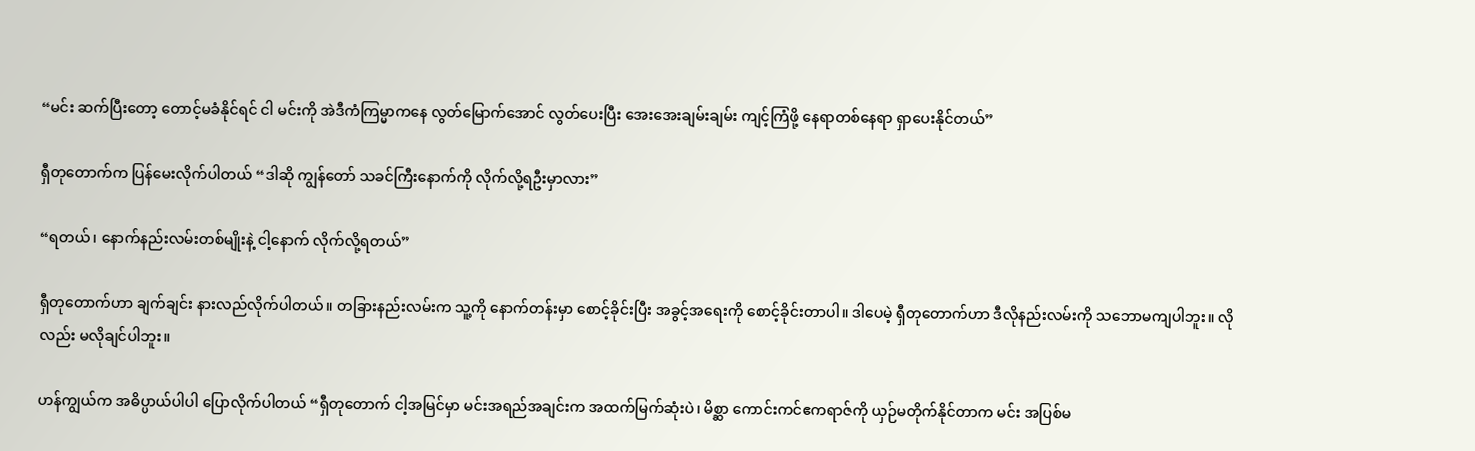“မင်း ဆက်ပြီးတော့ တောင့်မခံနိုင်ရင် ငါ မင်းကို အဲဒီကံကြမ္မာကနေ လွတ်မြောက်အောင် လွတ်ပေးပြီး အေးအေးချမ်းချမ်း ကျင့်ကြံဖို့ နေရာတစ်နေရာ ရှာပေးနိုင်တယ်”

ရှီတုတောက်က ပြန်မေးလိုက်ပါတယ် “ဒါဆို ကျွန်တော် သခင်ကြီးနောက်ကို လိုက်လို့ရဦးမှာလား”

“ရတယ်၊ နောက်နည်းလမ်းတစ်မျိုးနဲ့ ငါ့နောက် လိုက်လို့ရတယ်”

ရှီတုတောက်ဟာ ချက်ချင်း နားလည်လိုက်ပါတယ်။ တခြားနည်းလမ်းက သူ့ကို နောက်တန်းမှာ စောင့်ခိုင်းပြီး အခွင့်အရေးကို စောင့်ခိုင်းတာပါ။ ဒါပေမဲ့ ရှီတုတောက်ဟာ ဒီလိုနည်းလမ်းကို သဘောမကျပါဘူး။ လိုလည်း မလိုချင်ပါဘူး။

ဟန်ကျွယ်က အဓိပ္ပာယ်ပါပါ ပြောလိုက်ပါတယ် “ရှီတုတောက် ငါ့အမြင်မှာ မင်းအရည်အချင်းက အထက်မြက်ဆုံးပဲ၊ မိစ္ဆာ ကောင်းကင်ဧကရာဇ်ကို ယှဉ်မတိုက်နိုင်တာက မင်း အပြစ်မ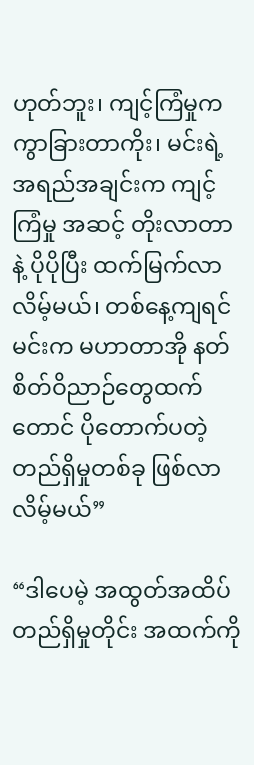ဟုတ်ဘူး၊ ကျင့်ကြံမှုက ကွာခြားတာကိုး၊ မင်းရဲ့ အရည်အချင်းက ကျင့်ကြံမှု အဆင့် တိုးလာတာနဲ့ ပိုပိုပြီး ထက်မြက်လာလိမ့်မယ်၊ တစ်နေ့ကျရင် မင်းက မဟာတာအို နတ်စိတ်ဝိညာဉ်တွေထက်တောင် ပိုတောက်ပတဲ့ တည်ရှိမှုတစ်ခု ဖြစ်လာလိမ့်မယ်”

“ဒါပေမဲ့ အထွတ်အထိပ် တည်ရှိမှုတိုင်း အထက်ကို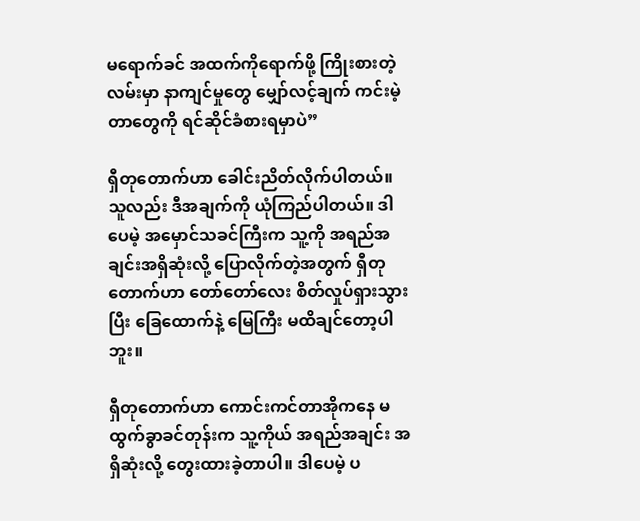မရောက်ခင် အထက်ကိုရောက်ဖို့ ကြိုးစားတဲ့လမ်းမှာ နာကျင်မှုတွေ မျှော်လင့်ချက် ကင်းမဲ့တာတွေကို ရင်ဆိုင်ခံစားရမှာပဲ”

ရှီတုတောက်ဟာ ခေါင်းညိတ်လိုက်ပါတယ်။ သူလည်း ဒီအချက်ကို ယုံကြည်ပါတယ်။ ဒါပေမဲ့ အမှောင်သခင်ကြီးက သူ့ကို အရည်အချင်းအရှိဆုံးလို့ ပြောလိုက်တဲ့အတွက် ရှီတုတောက်ဟာ တော်တော်လေး စိတ်လှုပ်ရှားသွားပြီး ခြေထောက်နဲ့ မြေကြီး မထိချင်တော့ပါဘူး။

ရှီတုတောက်ဟာ ကောင်းကင်တာအိုကနေ မထွက်ခွာခင်တုန်းက သူ့ကိုယ် အရည်အချင်း အရှိဆုံးလို့ တွေးထားခဲ့တာပါ။ ဒါပေမဲ့ ပ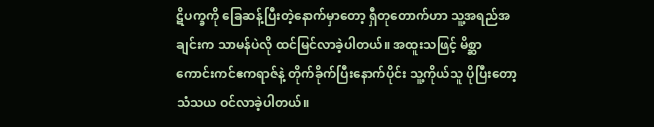ဋိပက္ခကို ခြေဆန့်ပြီးတဲ့နောက်မှာတော့ ရှီတုတောက်ဟာ သူ့အရည်အချင်းက သာမန်ပဲလို ထင်မြင်လာခဲ့ပါတယ်။ အထူးသဖြင့် မိစ္ဆာ ကောင်းကင်ဧကရာဇ်နဲ့ တိုက်ခိုက်ပြီးနောက်ပိုင်း သူ့ကိုယ်သူ ပိုပြီးတော့ သံသယ ဝင်လာခဲ့ပါတယ်။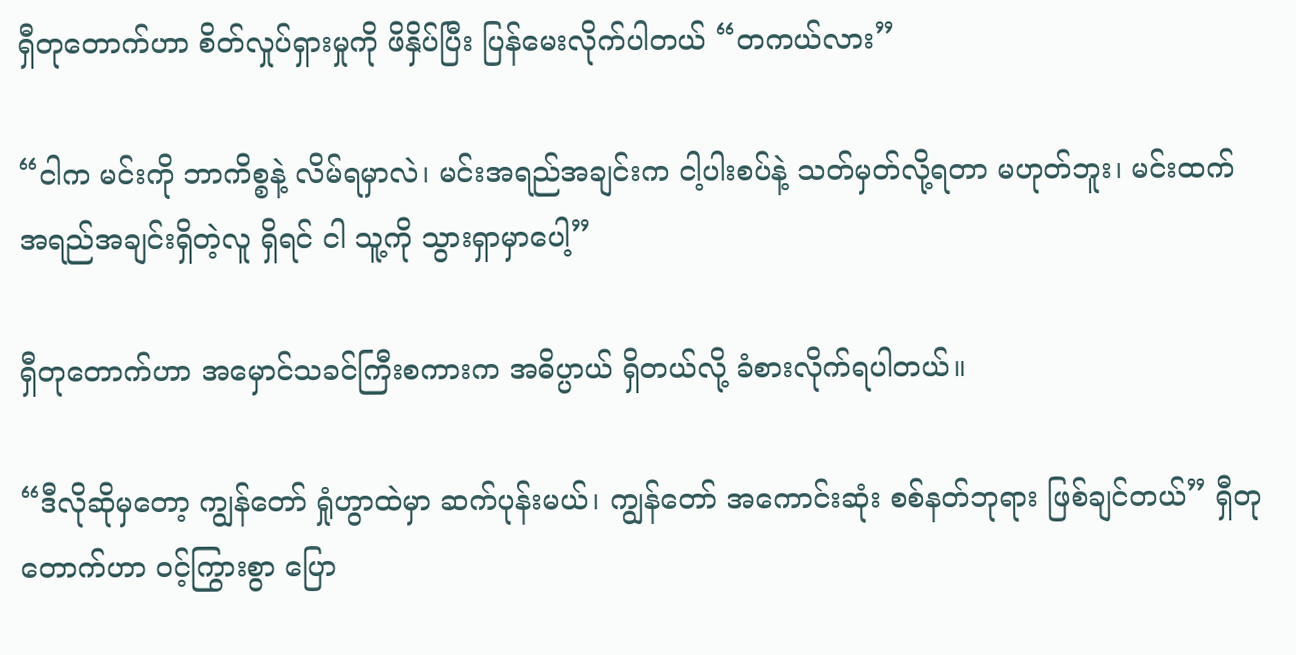ရှီတုတောက်ဟာ စိတ်လှုပ်ရှားမှုကို ဖိနှိပ်ပြီး ပြန်မေးလိုက်ပါတယ် “တကယ်လား”

“ငါက မင်းကို ဘာကိစ္စနဲ့ လိမ်ရမှာလဲ၊ မင်းအရည်အချင်းက ငါ့ပါးစပ်နဲ့ သတ်မှတ်လို့ရတာ မဟုတ်ဘူး၊ မင်းထက် အရည်အချင်းရှိတဲ့လူ ရှိရင် ငါ သူ့ကို သွားရှာမှာပေါ့”

ရှီတုတောက်ဟာ အမှောင်သခင်ကြီးစကားက အဓိပ္ပာယ် ရှိတယ်လို့ ခံစားလိုက်ရပါတယ်။

“ဒီလိုဆိုမှတော့ ကျွန်တော် ရှုံဟွာထဲမှာ ဆက်ပုန်းမယ်၊ ကျွန်တော် အကောင်းဆုံး စစ်နတ်ဘုရား ဖြစ်ချင်တယ်” ရှီတုတောက်ဟာ ဝင့်ကြွားစွာ ပြော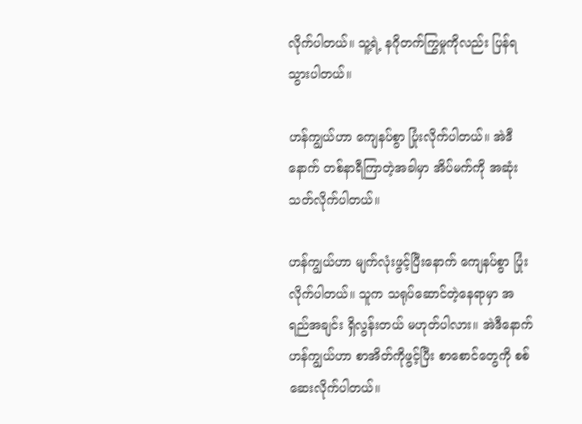လိုက်ပါတယ်။ သူ့ရဲ့ နဂိုတက်ကြွမှုကိုလည်း ပြန်ရသွားပါတယ်။

ဟန်ကျွယ်ဟာ ကျေနပ်စွာ ပြုံးလိုက်ပါတယ်။ အဲဒီနောက် တစ်နာရီကြာတဲ့အခါမှာ အိပ်မက်ကို အဆုံးသတ်လိုက်ပါတယ်။

ဟန်ကျွယ်ဟာ မျက်လုံးဖွင့်ပြီးနောက် ကျေနပ်စွာ ပြုံးလိုက်ပါတယ်။ သူက သရုပ်ဆောင်တဲ့နေရာမှာ အရည်အချင်း ရှိလွန်းတယ် မဟုတ်ပါလား။ အဲဒီနောက် ဟန်ကျွယ်ဟာ စာအိတ်ကိုဖွင့်ပြီး စာစောင်တွေကို စစ်ဆေးလိုက်ပါတယ်။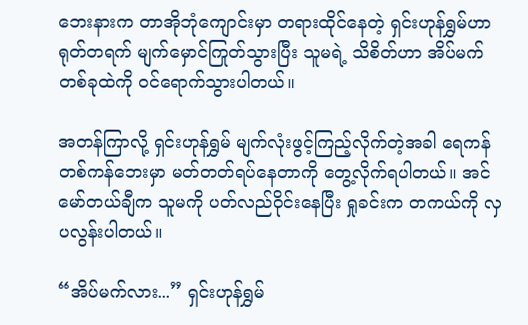ဘေးနားက တာအိုဘုံကျောင်းမှာ တရားထိုင်နေတဲ့ ရှင်းဟုန်ရွှမ်ဟာ ရုတ်တရက် မျက်မှောင်ကြုတ်သွားပြီး သူမရဲ့ သိစိတ်ဟာ အိပ်မက်တစ်ခုထဲကို ဝင်ရောက်သွားပါတယ်။

အတန်ကြာလို့ ရှင်းဟုန်ရွှမ် မျက်လုံးဖွင့်ကြည့်လိုက်တဲ့အခါ ရေကန်တစ်ကန်ဘေးမှာ မတ်တတ်ရပ်နေတာကို တွေ့လိုက်ရပါတယ်။ အင်မော်တယ်ချီက သူမကို ပတ်လည်ဝိုင်းနေပြီး ရှုခင်းက တကယ်ကို လှပလွန်းပါတယ်။

“အိပ်မက်လား...” ရှင်းဟုန်ရွှမ်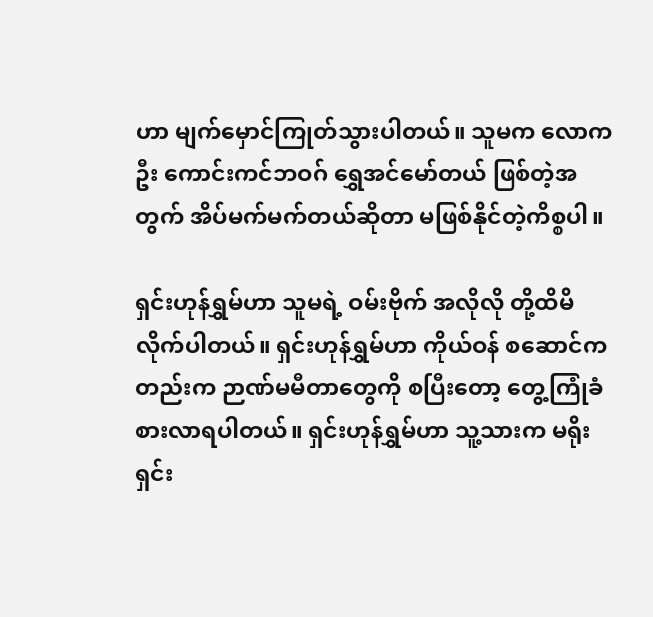ဟာ မျက်မှောင်ကြုတ်သွားပါတယ်။ သူမက လောကဦး ကောင်းကင်ဘဝဂ် ရွှေအင်မော်တယ် ဖြစ်တဲ့အတွက် အိပ်မက်မက်တယ်ဆိုတာ မဖြစ်နိုင်တဲ့ကိစ္စပါ။

ရှင်းဟုန်ရွှမ်ဟာ သူမရဲ့ ဝမ်းဗိုက် အလိုလို တို့ထိမိလိုက်ပါတယ်။ ရှင်းဟုန်ရွှမ်ဟာ ကိုယ်ဝန် စဆောင်ကတည်းက ဉာဏ်မမီတာတွေကို စပြီးတော့ တွေ့ကြုံခံစားလာရပါတယ်။ ရှင်းဟုန်ရွှမ်ဟာ သူ့သားက မရိုးရှင်း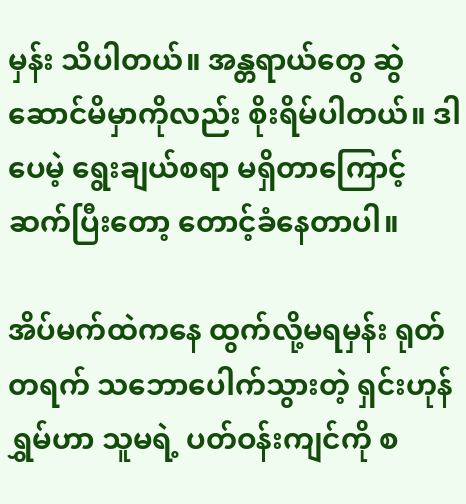မှန်း သိပါတယ်။ အန္တရာယ်တွေ ဆွဲဆောင်မိမှာကိုလည်း စိုးရိမ်ပါတယ်။ ဒါပေမဲ့ ရွေးချယ်စရာ မရှိတာကြောင့် ဆက်ပြီးတော့ တောင့်ခံနေတာပါ။

အိပ်မက်ထဲကနေ ထွက်လို့မရမှန်း ရုတ်တရက် သဘောပေါက်သွားတဲ့ ရှင်းဟုန်ရွှမ်ဟာ သူမရဲ့ ပတ်ဝန်းကျင်ကို စ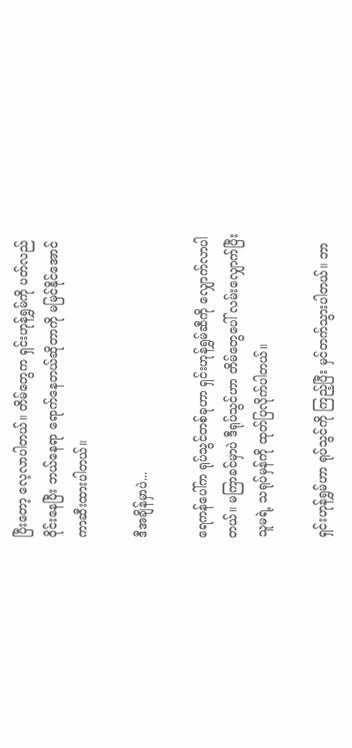ပြီးတော့ လေ့လာပါတယ်။ တိမ်တွေက ရှင်းဟုန်ရွှမ်ကို ပတ်လည်ဝိုင်းနေပြီး ဘယ်နေရာ ရောက်နေတယ်ဆိုတာကို မမြင်နိုင်အောင် ကာဆီးထားပါတယ်။

ဒီအချိန်မှာပဲ...

ရေကန်ပေါ်က ရုပ်သွင်တစ်ခုဟာ ရှင်းဟုန်ရွှမ်ဆီကို လျှောက်လာပါတယ်။ မကြာခင်မှာပဲ ဒီရုပ်သွင်ဟာ တိမ်တွေပေါ် လမ်းလျှောက်ပြီး သူမရဲ့ သရုပ်မှန်ကို ထုတ်ပြလိုက်ပါတယ်။

ရှင်းဟုန်ရွှမ်ဟာ ရုပ်သွင်ကို ကြည့်ပြီး မှင်တက်သွားပါတယ်။ ဘာ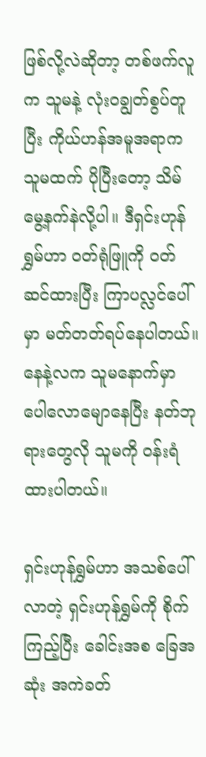ဖြစ်လို့လဲဆိုတာ့ တစ်ဖက်လူက သူမနဲ့ လုံးဝချွတ်စွပ်တူပြီး ကိုယ်ဟန်အမူအရာက သူမထက် ပိုပြီးတော့ သိမ်မွေ့နက်နဲလို့ပါ။ ဒီရှင်းဟုန်ရွှမ်ဟာ ဝတ်ရုံဖြူကို ဝတ်ဆင်ထားပြီး ကြာပလ္လင်ပေါ်မှာ မတ်တတ်ရပ်နေပါတယ်။ နေနဲ့လက သူမနောက်မှာ ပေါလောမျောနေပြီး နတ်ဘုရားတွေလို သူမကို ဝန်းရံထားပါတယ်။

ရှင်းဟုန်ရွှမ်ဟာ အသစ်ပေါ်လာတဲ့ ရှင်းဟုန်ရွှမ်ကို စိုက်ကြည့်ပြီး ခေါင်းအစ ခြေအဆုံး အကဲခတ်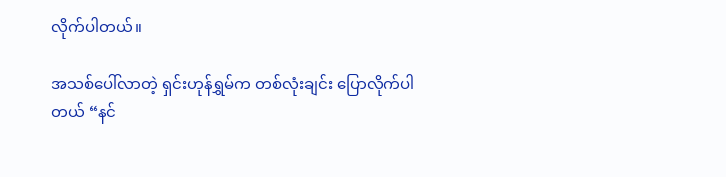လိုက်ပါတယ်။

အသစ်ပေါ်လာတဲ့ ရှင်းဟုန်ရွှမ်က တစ်လုံးချင်း ပြောလိုက်ပါတယ် “နင်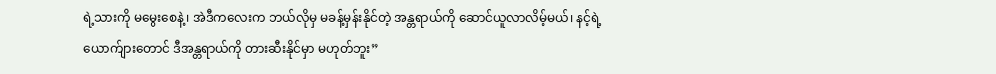ရဲ့သားကို မမွေးစေနဲ့၊ အဲဒီကလေးက ဘယ်လိုမှ မခန့်မှန်းနိုင်တဲ့ အန္တရာယ်ကို ဆောင်ယူလာလိမ့်မယ်၊ နင့်ရဲ့ ယောက်ျားတောင် ဒီအန္တရာယ်ကို တားဆီးနိုင်မှာ မဟုတ်ဘူး”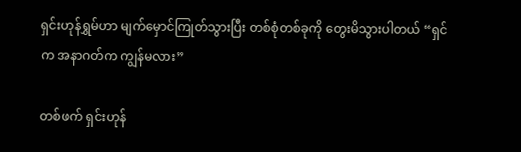ရှင်းဟုန်ရွှမ်ဟာ မျက်မှောင်ကြုတ်သွားပြီး တစ်စုံတစ်ခုကို တွေးမိသွားပါတယ် “ရှင်က အနာဂတ်က ကျွန်မလား”

တစ်ဖက် ရှင်းဟုန်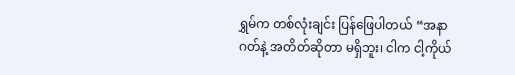ရွှမ်က တစ်လုံးချင်း ပြန်ဖြေပါတယ် “အနာဂတ်နဲ့ အတိတ်ဆိုတာ မရှိဘူး၊ ငါက ငါ့ကိုယ်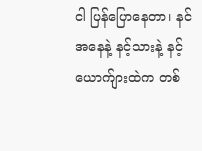ငါ ပြန်ပြောနေတာ၊ နင်အနေနဲ့ နင့်သားနဲ့ နင့်ယောက်ျားထဲက တစ်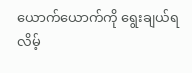ယောက်ယောက်ကို ရွေးချယ်ရလိမ့်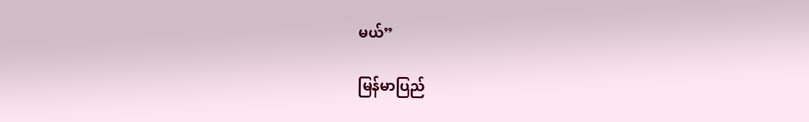မယ်”

မြန်မာပြည်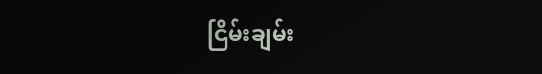ငြိမ်းချမ်း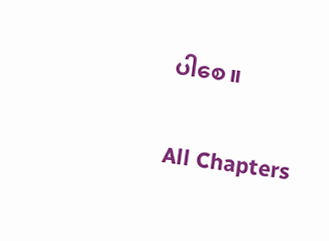ပါစေ။

All Chapters